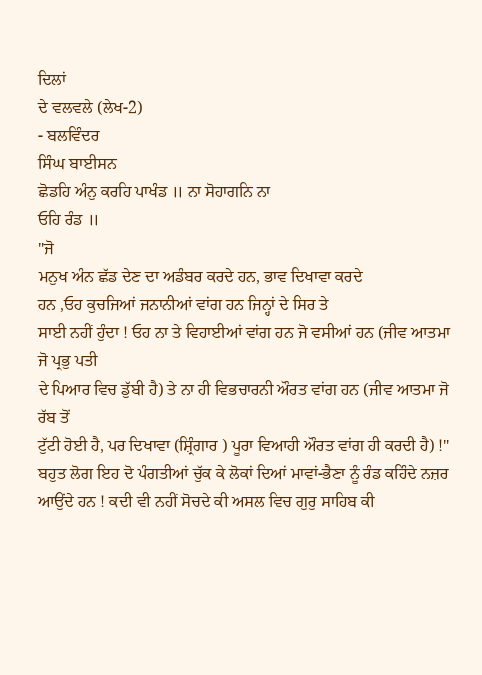ਦਿਲਾਂ
ਦੇ ਵਲਵਲੇ (ਲੇਖ-2)
- ਬਲਵਿੰਦਰ
ਸਿੰਘ ਬਾਈਸਨ
ਛੋਡਹਿ ਅੰਨੁ ਕਰਹਿ ਪਾਖੰਡ ॥ ਨਾ ਸੋਹਾਗਨਿ ਨਾ
ਓਹਿ ਰੰਡ ॥
"ਜੋ
ਮਨੁਖ ਅੰਨ ਛੱਡ ਦੇਣ ਦਾ ਅਡੰਬਰ ਕਰਦੇ ਹਨ, ਭਾਵ ਦਿਖਾਵਾ ਕਰਦੇ
ਹਨ ,ਓਹ ਕੁਚਜਿਆਂ ਜਨਾਨੀਆਂ ਵਾਂਗ ਹਨ ਜਿਨ੍ਹਾਂ ਦੇ ਸਿਰ ਤੇ
ਸਾਈ ਨਹੀਂ ਹੁੰਦਾ ! ਓਹ ਨਾ ਤੇ ਵਿਹਾਈਆਂ ਵਾਂਗ ਹਨ ਜੋ ਵਸੀਆਂ ਹਨ (ਜੀਵ ਆਤਮਾ ਜੋ ਪ੍ਰਭੁ ਪਤੀ
ਦੇ ਪਿਆਰ ਵਿਚ ਡੁੱਬੀ ਹੈ) ਤੇ ਨਾ ਹੀ ਵਿਭਚਾਰਨੀ ਔਰਤ ਵਾਂਗ ਹਨ (ਜੀਵ ਆਤਮਾ ਜੋ ਰੱਬ ਤੋਂ
ਟੁੱਟੀ ਹੋਈ ਹੈ, ਪਰ ਦਿਖਾਵਾ (ਸ਼੍ਰਿੰਗਾਰ ) ਪੂਰਾ ਵਿਆਹੀ ਔਰਤ ਵਾਂਗ ਹੀ ਕਰਦੀ ਹੈ) !"
ਬਹੁਤ ਲੋਗ ਇਹ ਦੋ ਪੰਗਤੀਆਂ ਚੁੱਕ ਕੇ ਲੋਕਾਂ ਦਿਆਂ ਮਾਵਾਂ-ਭੈਣਾ ਨੂੰ ਰੰਡ ਕਹਿੰਦੇ ਨਜ਼ਰ
ਆਉਂਦੇ ਹਨ ! ਕਦੀ ਵੀ ਨਹੀਂ ਸੋਚਦੇ ਕੀ ਅਸਲ ਵਿਚ ਗੁਰੁ ਸਾਹਿਬ ਕੀ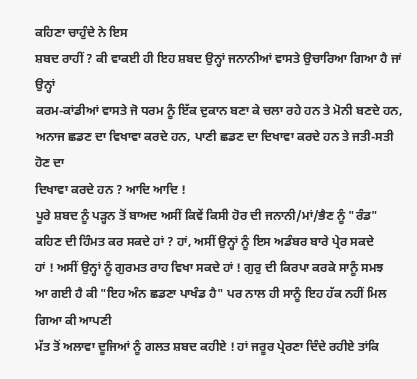ਕਹਿਣਾ ਚਾਹੁੰਦੇ ਨੇ ਇਸ
ਸ਼ਬਦ ਰਾਹੀਂ ? ਕੀ ਵਾਕਈ ਹੀ ਇਹ ਸ਼ਬਦ ਉਨ੍ਹਾਂ ਜਨਾਨੀਆਂ ਵਾਸਤੇ ਉਚਾਰਿਆ ਗਿਆ ਹੈ ਜਾਂ ਉਨ੍ਹਾਂ
ਕਰਮ-ਕਾਂਡੀਆਂ ਵਾਸਤੇ ਜੋ ਧਰਮ ਨੂੰ ਇੱਕ ਦੁਕਾਨ ਬਣਾ ਕੇ ਚਲਾ ਰਹੇ ਹਨ ਤੇ ਮੋਨੀ ਬਣਦੇ ਹਨ,
ਅਨਾਜ ਛਡਣ ਦਾ ਵਿਖਾਵਾ ਕਰਦੇ ਹਨ, ਪਾਣੀ ਛਡਣ ਦਾ ਦਿਖਾਵਾ ਕਰਦੇ ਹਨ ਤੇ ਜਤੀ-ਸਤੀ ਹੋਣ ਦਾ
ਦਿਖਾਵਾ ਕਰਦੇ ਹਨ ? ਆਦਿ ਆਦਿ !
ਪੂਰੇ ਸ਼ਬਦ ਨੂੰ ਪੜ੍ਹਨ ਤੋਂ ਬਾਅਦ ਅਸੀਂ ਕਿਵੇਂ ਕਿਸੀ ਹੋਰ ਦੀ ਜਨਾਨੀ/ਮਾਂ/ਭੈਣ ਨੂੰ "ਰੰਡ"
ਕਹਿਣ ਦੀ ਹਿੰਮਤ ਕਰ ਸਕਦੇ ਹਾਂ ? ਹਾਂ, ਅਸੀਂ ਉਨ੍ਹਾਂ ਨੂੰ ਇਸ ਅਡੰਬਰ ਬਾਰੇ ਪ੍ਰੇਰ ਸਕਦੇ
ਹਾਂ ! ਅਸੀਂ ਉਨ੍ਹਾਂ ਨੂੰ ਗੁਰਮਤ ਰਾਹ ਵਿਖਾ ਸਕਦੇ ਹਾਂ ! ਗੁਰੁ ਦੀ ਕਿਰਪਾ ਕਰਕੇ ਸਾਨੂੰ ਸਮਝ
ਆ ਗਈ ਹੈ ਕੀ "ਇਹ ਅੰਨ ਛਡਣਾ ਪਾਖੰਡ ਹੈ" ਪਰ ਨਾਲ ਹੀ ਸਾਨੂੰ ਇਹ ਹੱਕ ਨਹੀਂ ਮਿਲ ਗਿਆ ਕੀ ਆਪਣੀ
ਮੱਤ ਤੋਂ ਅਲਾਵਾ ਦੂਜਿਆਂ ਨੂੰ ਗਲਤ ਸ਼ਬਦ ਕਹੀਏ ! ਹਾਂ ਜਰੂਰ ਪ੍ਰੇਰਣਾ ਦਿੰਦੇ ਰਹੀਏ ਤਾਂਕਿ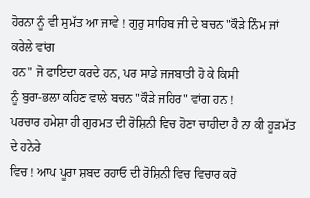ਹੋਰਨਾ ਨੂੰ ਵੀ ਸੁਮੱਤ ਆ ਜਾਵੇ ! ਗੁਰੁ ਸਾਹਿਬ ਜੀ ਦੇ ਬਚਨ "ਕੌੜੇ ਨਿੰਮ ਜਾਂ ਕਰੇਲੇ ਵਾਂਗ
ਹਨ" ਜੋ ਫਾਇਦਾ ਕਰਦੇ ਹਨ, ਪਰ ਸਾਡੇ ਜਜਬਾਤੀ ਹੋ ਕੇ ਕਿਸੀ
ਨੂੰ ਬੁਰਾ-ਭਲਾ ਕਹਿਣ ਵਾਲੇ ਬਚਨ "ਕੌੜੇ ਜਹਿਰ" ਵਾਂਗ ਹਨ !
ਪਰਚਾਰ ਹਮੇਸ਼ਾ ਹੀ ਗੁਰਮਤ ਦੀ ਰੋਸ਼ਿਨੀ ਵਿਚ ਹੋਣਾ ਚਾਹੀਦਾ ਹੈ ਨਾ ਕੀ ਹੂੜਮੱਤ ਦੇ ਹਨੇਰੇ
ਵਿਚ ! ਆਪ ਪੂਰਾ ਸ਼ਬਦ ਰਹਾਓ ਦੀ ਰੋਸ਼ਿਨੀ ਵਿਚ ਵਿਚਾਰ ਕਰੋ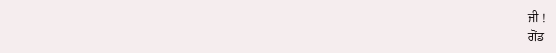ਜੀ !
ਗੋਂਡ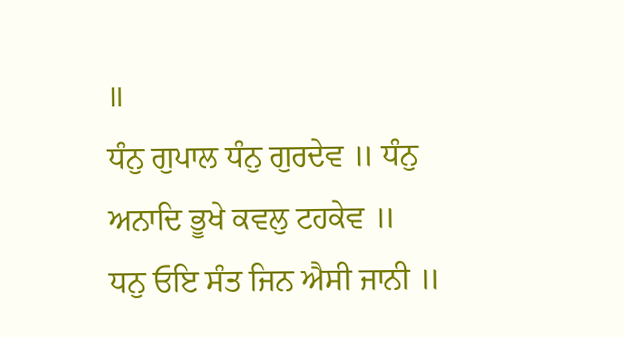॥
ਧੰਨੁ ਗੁਪਾਲ ਧੰਨੁ ਗੁਰਦੇਵ ॥ ਧੰਨੁ ਅਨਾਦਿ ਭੂਖੇ ਕਵਲੁ ਟਹਕੇਵ ॥
ਧਨੁ ਓਇ ਸੰਤ ਜਿਨ ਐਸੀ ਜਾਨੀ ॥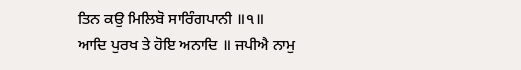ਤਿਨ ਕਉ ਮਿਲਿਬੋ ਸਾਰਿੰਗਪਾਨੀ ॥੧॥
ਆਦਿ ਪੁਰਖ ਤੇ ਹੋਇ ਅਨਾਦਿ ॥ ਜਪੀਐ ਨਾਮੁ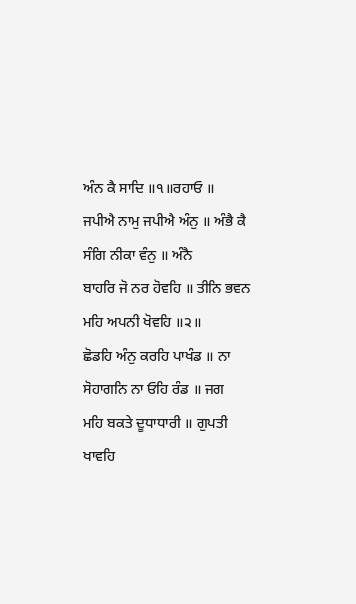ਅੰਨ ਕੈ ਸਾਦਿ ॥੧॥ਰਹਾਓ ॥
ਜਪੀਐ ਨਾਮੁ ਜਪੀਐ ਅੰਨੁ ॥ ਅੰਭੈ ਕੈ ਸੰਗਿ ਨੀਕਾ ਵੰਨੁ ॥ ਅੰਨੈ
ਬਾਹਰਿ ਜੋ ਨਰ ਹੋਵਹਿ ॥ ਤੀਨਿ ਭਵਨ ਮਹਿ ਅਪਨੀ ਖੋਵਹਿ ॥੨॥
ਛੋਡਹਿ ਅੰਨੁ ਕਰਹਿ ਪਾਖੰਡ ॥ ਨਾ ਸੋਹਾਗਨਿ ਨਾ ਓਹਿ ਰੰਡ ॥ ਜਗ
ਮਹਿ ਬਕਤੇ ਦੂਧਾਧਾਰੀ ॥ ਗੁਪਤੀ ਖਾਵਹਿ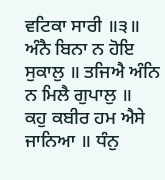ਵਟਿਕਾ ਸਾਰੀ ॥੩॥
ਅੰਨੈ ਬਿਨਾ ਨ ਹੋਇ ਸੁਕਾਲੁ ॥ ਤਜਿਐ ਅੰਨਿ ਨ ਮਿਲੈ ਗੁਪਾਲੁ ॥
ਕਹੁ ਕਬੀਰ ਹਮ ਐਸੇ ਜਾਨਿਆ ॥ ਧੰਨੁ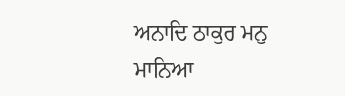ਅਨਾਦਿ ਠਾਕੁਰ ਮਨੁ ਮਾਨਿਆ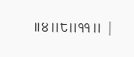॥੪॥੮॥੧੧॥ |